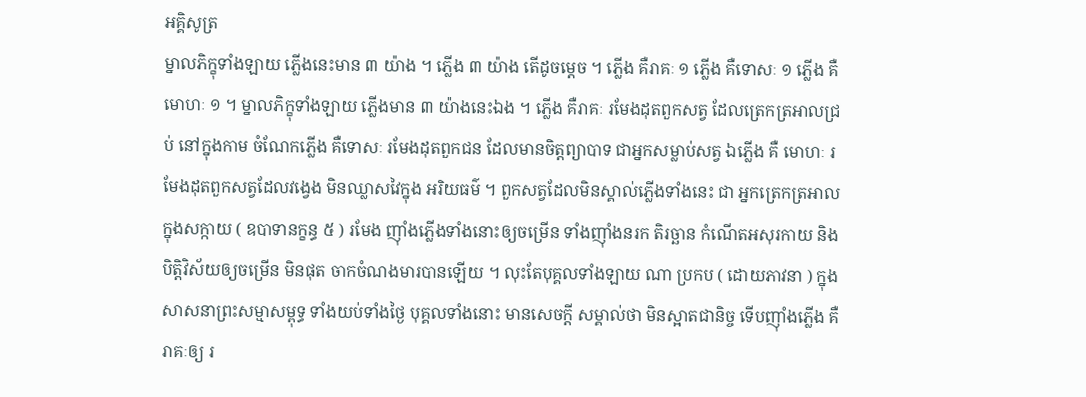អគ្គិសូត្រ
ម្នាលភិក្ខុទាំងឡាយ ភ្លើងនេះមាន ៣ យ៉ាង ។ ភ្លើង ៣ យ៉ាង តើដូចម្តេច ។ ភ្លើង គឺរាគៈ ១ ភ្លើង គឺទោសៈ ១ ភ្លើង គឺមោហៈ ១ ។ ម្នាលភិក្ខុទាំងឡាយ ភ្លើងមាន ៣ យ៉ាងនេះឯង ។ ភ្លើង គឺរាគៈ រមែងដុតពួកសត្វ ដែលត្រេកត្រអាលជ្រប់ នៅក្នុងកាម ចំណែកភ្លើង គឺទោសៈ រមែងដុតពួកជន ដែលមានចិត្តព្យាបាទ ជាអ្នកសម្លាប់សត្វ ឯភ្លើង គឺ មោហៈ រមែងដុតពួកសត្វដែលវង្វេង មិនឈ្លាសវៃក្នុង អរិយធម៌ ។ ពួកសត្វដែលមិនស្គាល់ភ្លើងទាំងនេះ ជា អ្នកត្រេកត្រអាលក្នុងសក្កាយ ( ឧបាទានក្ខន្ធ ៥ ) រមែង ញ៉ាំងភ្លើងទាំងនោះឲ្យចម្រើន ទាំងញ៉ាំងនរក តិរច្ឆាន កំណើតអសុរកាយ និងបិត្តិវិស័យឲ្យចម្រើន មិនផុត ចាកចំណងមារបានឡើយ ។ លុះតែបុគ្គលទាំងឡាយ ណា ប្រកប ( ដោយភាវនា ) ក្នុងសាសនាព្រះសម្មាសម្ពុទ្ធ ទាំងយប់ទាំងថ្ងៃ បុគ្គលទាំងនោះ មានសេចក្តី សម្គាល់ថា មិនស្អាតជានិច្ច ទើបញ៉ាំងភ្លើង គឺរាគៈឲ្យ រ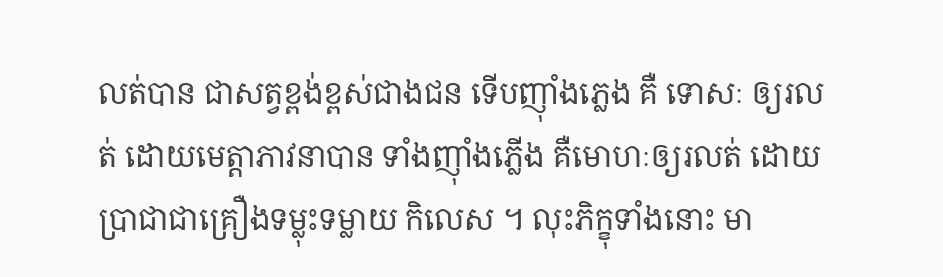លត់បាន ជាសត្វខ្ពង់ខ្ពស់ជាងជន ទើបញ៉ាំងភ្លេង គឺ ទោសៈ ឲ្យរលត់ ដោយមេត្តាភាវនាបាន ទាំងញ៉ាំងភ្លើង គឺមោហៈឲ្យរលត់ ដោយប្រាជាជាគ្រឿងទម្លុះទម្លាយ កិលេស ។ លុះភិក្ខុទាំងនោះ មា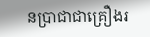នប្រាជាជាគ្រឿងរ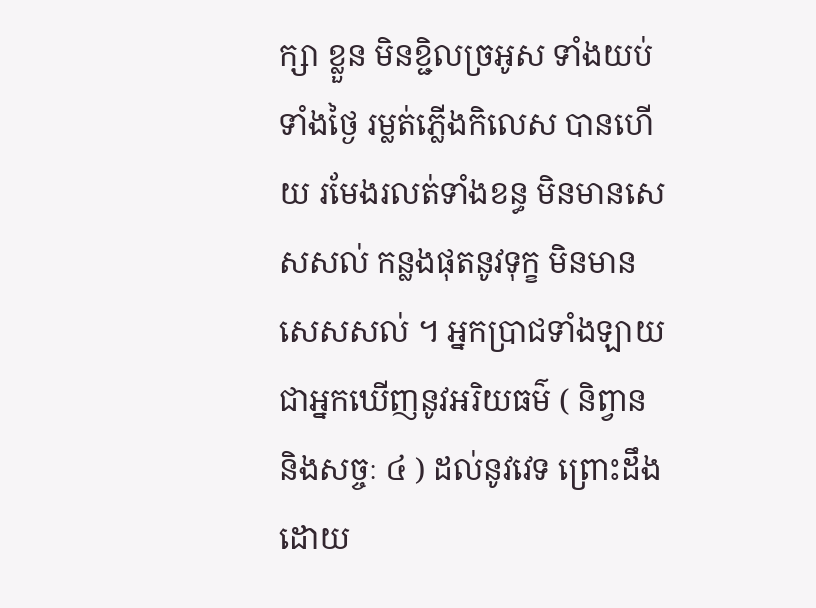ក្សា ខ្លួន មិនខ្ជិលច្រអូស ទាំងយប់ទាំងថ្ងៃ រម្លត់ភ្លើងកិលេស បានហើយ រមែងរលត់ទាំងខន្ធ មិនមានសេសសល់ កន្លងផុតនូវទុក្ខ មិនមានសេសសល់ ។ អ្នកប្រាជទាំងឡាយ ជាអ្នកឃើញនូវអរិយធម៌ ( និព្វាន និងសច្ចៈ ៤ ) ដល់នូវវេទ ព្រោះដឹងដោយ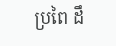ប្រពៃ ដឹ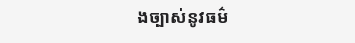ងច្បាស់នូវធម៌